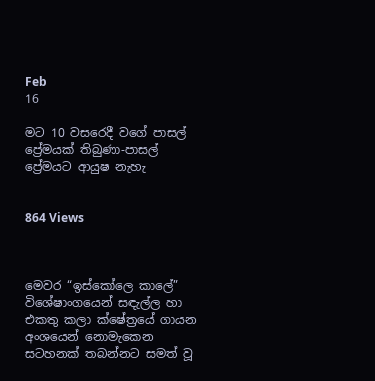Feb
16

මට 10 වසරෙදී වගේ පාසල් ප්‍රේමයක් තිබුණා-පාසල් ප්‍රේමයට ආයුෂ නැහැ


864 Views



මෙවර “ඉස්කෝලෙ කාලේ” විශේෂාංගයෙන් සඳැල්ල හා එකතු කලා ක්ෂේත්‍රයේ ගායන අංශයෙන් නොමැකෙන සටහනක් තබන්නට සමත් වූ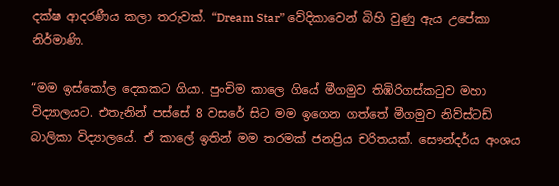දක්ෂ ආදරණීය කලා තරුවක්. “Dream Star” වේදිකාවෙන් බිහි වුණු ඇය උපේකා නිර්මාණි.

“මම ඉස්කෝල දෙකකට ගියා. පුංචිම කාලෙ ගියේ මීගමුව තිඹිරිගස්කටුව මහා විද්‍යාලයට. එතැනින් පස්සේ 8 වසරේ සිට මම ඉගෙන ගත්තේ මීගමුව නිව්ස්ටඩ් බාලිකා විද්‍යාලයේ. ඒ කාලේ ඉතින් මම තරමක් ජනප්‍රිය චරිතයක්. සෞන්දර්ය අංශය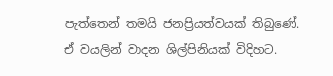පැත්තෙන් තමයි ජනප්‍රියත්වයක් තිබුණේ. ඒ වයලින් වාදන ශිල්පිනියක් විදිහට.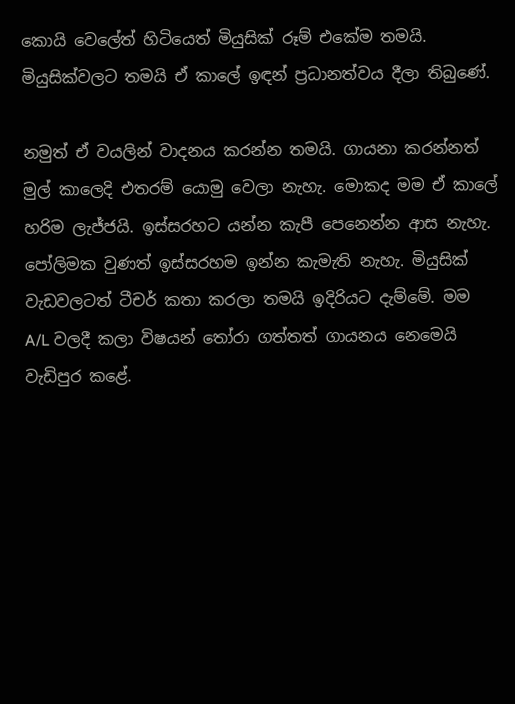කොයි වෙලේත් හිටියෙත් මියුසික් රූම් එකේම තමයි. මියුසික්වලට තමයි ඒ කාලේ ඉඳන් ප්‍රධානත්වය දීලා තිබුණේ.

නමුත් ඒ වයලින් වාදනය කරන්න තමයි. ගායනා කරන්නත් මුල් කාලෙදි එතරම් යොමු වෙලා නැහැ. මොකද මම ඒ කාලේ හරිම ලැජ්ජයි. ඉස්සරහට යන්න කැපී පෙනෙන්න ආස නැහැ. පෝලිමක වුණත් ඉස්සරහම ඉන්න කැමැති නැහැ. මියුසික් වැඩවලටත් ටීචර් කතා කරලා තමයි ඉදිරියට දැම්මේ. මම A/L වලදී කලා විෂයන් තෝරා ගත්තත් ගායනය නෙමෙයි වැඩිපුර කළේ.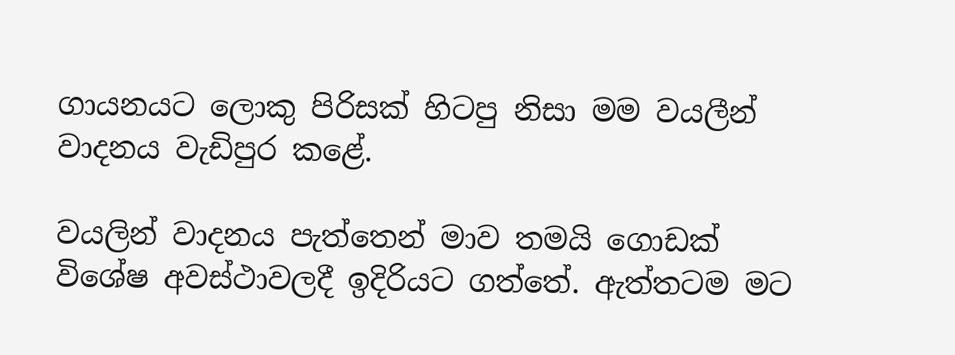ගායනයට ලොකු පිරිසක් හිටපු නිසා මම වයලීන් වාදනය වැඩිපුර කළේ.

වයලින් වාදනය පැත්තෙන් මාව තමයි ගොඩක් විශේෂ අවස්ථාවලදී ඉදිරියට ගත්තේ. ඇත්තටම මට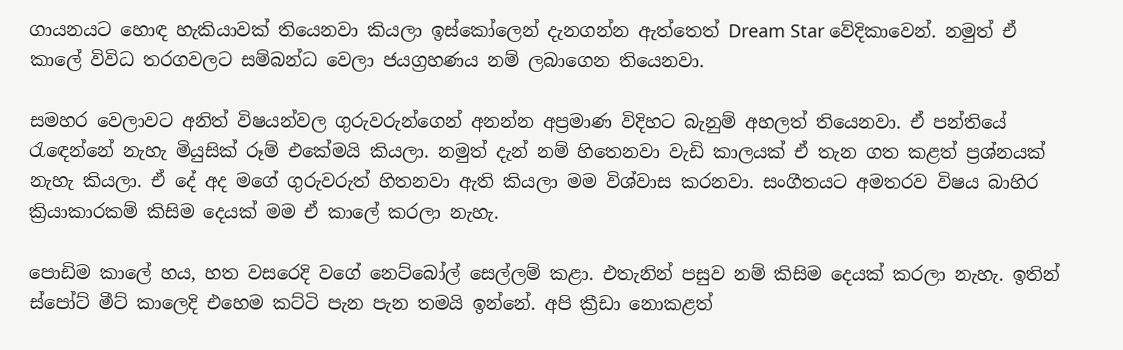ගායනයට හොඳ හැකියාවක් තියෙනවා කියලා ඉස්කෝලෙන් දැනගන්න ඇත්තෙත් Dream Star වේදිකාවෙන්. නමුත් ඒ කාලේ විවිධ තරගවලට සම්බන්ධ වෙලා ජයග්‍රහණය නම් ලබාගෙන තියෙනවා.

සමහර වෙලාවට අනිත් විෂයන්වල ගුරුවරුන්ගෙන් අනන්න අප්‍රමාණ විදිහට බැනුම් අහලත් තියෙනවා. ඒ පන්තියේ රැඳෙන්නේ නැහැ මියුසික් රූම් එකේමයි කියලා. නමුත් දැන් නම් හිතෙනවා වැඩි කාලයක් ඒ තැන ගත කළත් ප්‍රශ්නයක් නැහැ කියලා. ඒ දේ අද මගේ ගුරුවරුත් හිතනවා ඇති කියලා මම විශ්වාස කරනවා. සංගීතයට අමතරව විෂය බාහිර ක්‍රියාකාරකම් කිසිම දෙයක් මම ඒ කාලේ කරලා නැහැ.

පොඩිම කාලේ හය, හත වසරෙදි වගේ නෙට්බෝල් සෙල්ලම් කළා. එතැනින් පසුව නම් කිසිම දෙයක් කරලා නැහැ. ඉතින් ස්පෝට් මීට් කාලෙදි එහෙම කට්ටි පැන පැන තමයි ඉන්නේ. අපි ක්‍රීඩා නොකළත්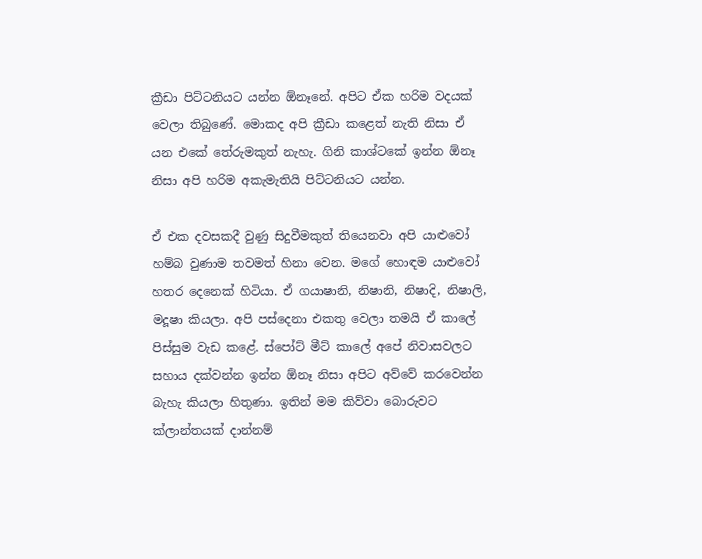ක්‍රීඩා පිට්ටනියට යන්න ඕනෑනේ. අපිට ඒක හරිම වදයක් වෙලා තිබුණේ. මොකද අපි ක්‍රීඩා කළෙත් නැති නිසා ඒ යන එකේ තේරුමකුත් නැහැ. ගිනි කාශ්ටකේ ඉන්න ඕනෑ නිසා අපි හරිම අකැමැතියි පිට්ටනියට යන්න.

ඒ එක දවසකදී වුණු සිදුවීමකුත් තියෙනවා අපි යාළුවෝ හම්බ වුණාම තවමත් හිනා වෙන. මගේ හොඳම යාළුවෝ හතර දෙනෙක් හිටියා. ඒ ගයාෂානි, නිෂානි, නිෂාදි, නිෂාලි, මදූෂා කියලා. අපි පස්දෙනා එකතු වෙලා තමයි ඒ කාලේ පිස්සුම වැඩ කළේ. ස්පෝට් මීට් කාලේ අපේ නිවාසවලට සහාය දක්වන්න ඉන්න ඕනෑ නිසා අපිට අව්වේ කරවෙන්න බැහැ කියලා හිතුණා. ඉතින් මම කිව්වා බොරුවට ක්ලාන්තයක් දාන්නම්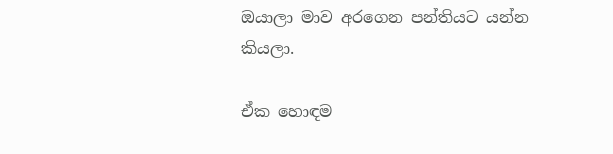ඔයාලා මාව අරගෙන පන්තියට යන්න කියලා.

ඒක හොඳම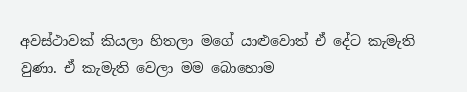අවස්ථාවක් කියලා හිතලා මගේ යාළුවොත් ඒ දේට කැමැති වුණා. ඒ කැමැති වෙලා මම බොහොම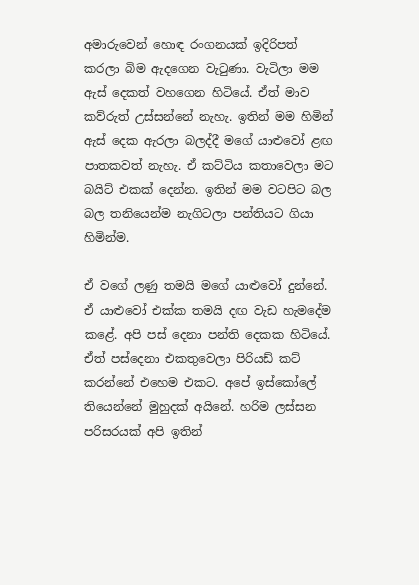අමාරුවෙන් හොඳ රංගනයක් ඉදිරිපත් කරලා බිම ඇදගෙන වැටුණා. වැටිලා මම ඇස් දෙකත් වහගෙන හිටියේ. ඒත් මාව කව්රුත් උස්සන්නේ නැහැ. ඉතින් මම හිමින් ඇස් දෙක ඇරලා බලද්දී මගේ යාළුවෝ ළඟ පාතකවත් නැහැ. ඒ කට්ටිය කතාවෙලා මට බයිට් එකක් දෙන්න. ඉතින් මම වටපිට බල බල තනියෙන්ම නැගිටලා පන්තියට ගියා හිමින්ම.

ඒ වගේ ලණු තමයි මගේ යාළුවෝ දුන්නේ. ඒ යාළුවෝ එක්ක තමයි දඟ වැඩ හැමදේම කළේ. අපි පස් දෙනා පන්ති දෙකක හිටියේ. ඒත් පස්දෙනා එකතුවෙලා පිරියඩ් කට් කරන්නේ එහෙම එකට. අපේ ඉස්කෝලේ තියෙන්නේ මුහුදක් අයිනේ. හරිම ලස්සන පරිසරයක් අපි ඉතින්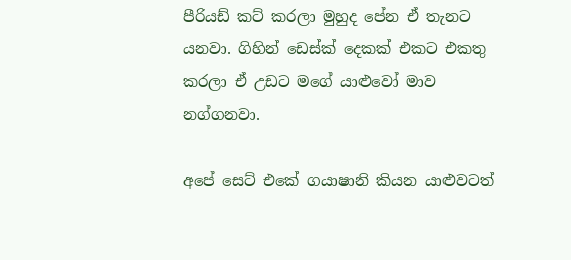පීරියඩ් කට් කරලා මුහුද පේන ඒ තැනට යනවා. ගිහින් ඩෙස්ක් දෙකක් එකට එකතු කරලා ඒ උඩට මගේ යාළුවෝ මාව නග්ගනවා.

අපේ සෙට් එකේ ගයාෂානි කියන යාළුවටත්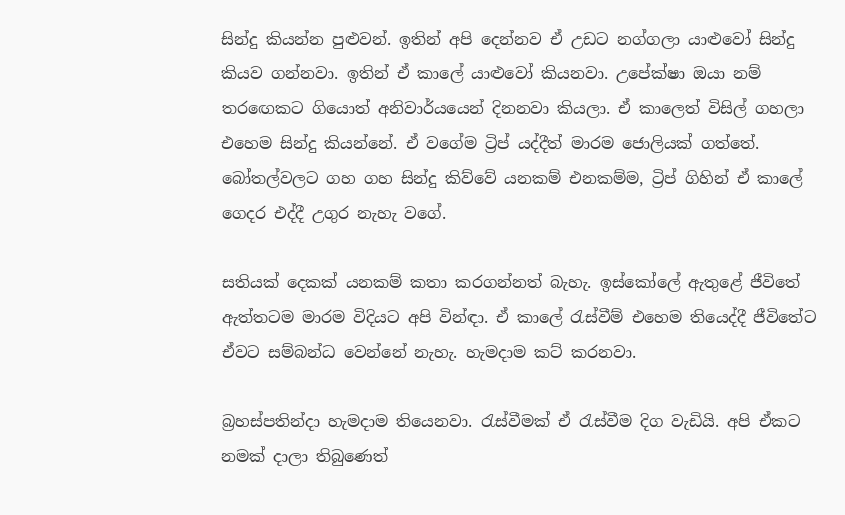සින්දු කියන්න පුළුවන්. ඉතින් අපි දෙන්නව ඒ උඩට නග්ගලා යාළුවෝ සින්දු කියව ගන්නවා. ඉතින් ඒ කාලේ යාළුවෝ කියනවා. උපේක්ෂා ඔයා නම් තරඟෙකට ගියොත් අනිවාර්යයෙන් දිනනවා කියලා. ඒ කාලෙත් විසිල් ගහලා එහෙම සින්දු කියන්නේ. ඒ වගේම ට්‍රිප් යද්දීත් මාරම ජොලියක් ගත්තේ. බෝතල්වලට ගහ ගහ සින්දු කිව්වේ යනකම් එනකම්ම, ට්‍රිප් ගිහින් ඒ කාලේ ගෙදර එද්දී උගුර නැහැ වගේ.

සතියක් දෙකක් යනකම් කතා කරගන්නත් බැහැ. ඉස්කෝලේ ඇතුළේ ජීවිතේ ඇත්තටම මාරම විදියට අපි වින්ඳා. ඒ කාලේ රැස්වීම් එහෙම තියෙද්දී ජීවිතේට ඒවට සම්බන්ධ වෙන්නේ නැහැ. හැමදාම කට් කරනවා.

බ්‍රහස්පතින්දා හැමදාම තියෙනවා. රැස්වීමක් ඒ රැස්වීම දිග වැඩියි. අපි ඒකට නමක් දාලා තිබුණෙත්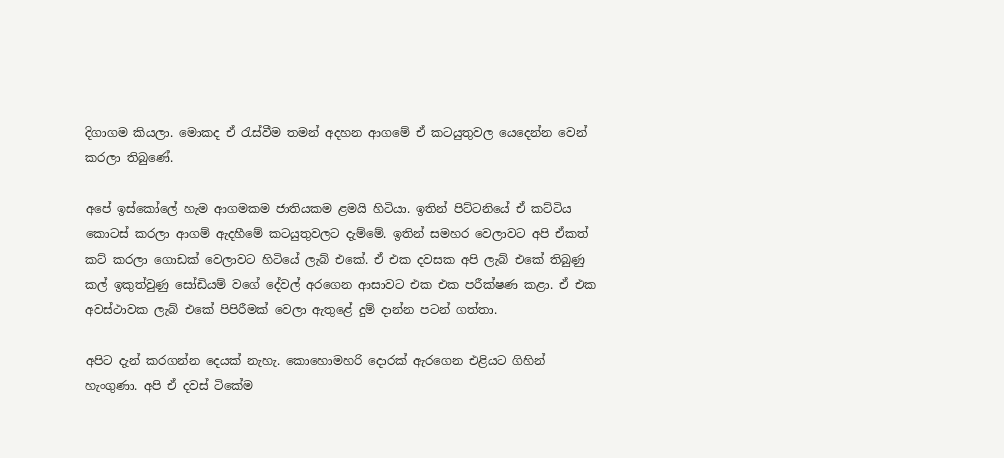දිගාගම කියලා. මොකද ඒ රැස්වීම තමන් අදහන ආගමේ ඒ කටයුතුවල යෙදෙන්න වෙන් කරලා තිබුණේ.

අපේ ඉස්කෝලේ හැම ආගමකම ජාතියකම ළමයි හිටියා. ඉතින් පිට්ටනියේ ඒ කට්ටිය කොටස් කරලා ආගම් ඇදහීමේ කටයුතුවලට දැම්මේ. ඉතින් සමහර වෙලාවට අපි ඒකත් කට් කරලා ගොඩක් වෙලාවට හිටියේ ලැබ් එකේ. ඒ එක දවසක අපි ලැබ් එකේ තිබුණු කල් ඉකුත්වුණු සෝඩියම් වගේ දේවල් අරගෙන ආසාවට එක එක පරීක්ෂණ කළා. ඒ එක අවස්ථාවක ලැබ් එකේ පිපිරීමක් වෙලා ඇතුළේ දුම් දාන්න පටන් ගත්තා.

අපිට දැන් කරගන්න දෙයක් නැහැ. කොහොමහරි දොරක් ඇරගෙන එළියට ගිහින් හැංගුණා. අපි ඒ දවස් ටිකේම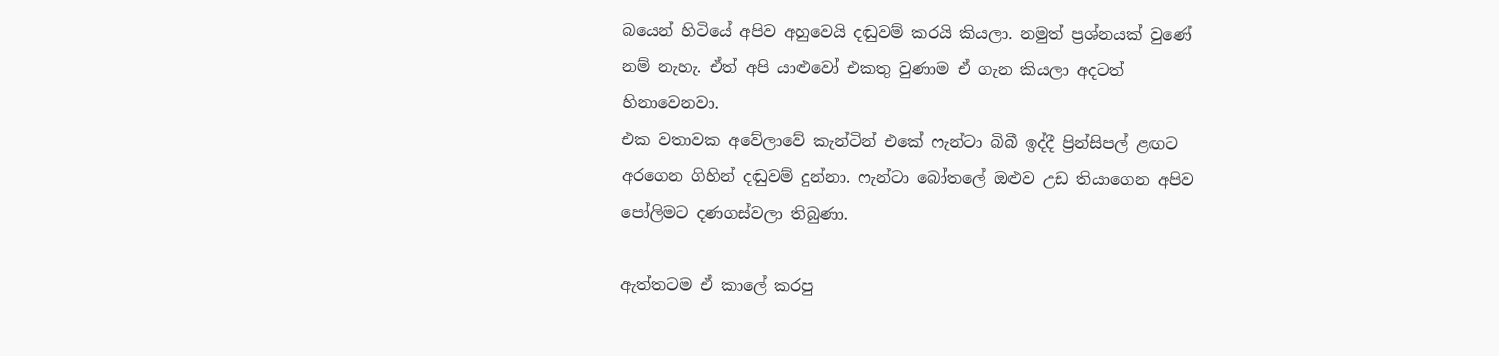බයෙන් හිටියේ අපිව අහුවෙයි දඬුවම් කරයි කියලා. නමුත් ප්‍රශ්නයක් වුණේ නම් නැහැ. ඒත් අපි යාළුවෝ එකතු වුණාම ඒ ගැන කියලා අදටත් හිනාවෙනවා.
එක වතාවක අවේලාවේ කැන්ටින් එකේ ෆැන්ටා බිබී ඉද්දී ප්‍රින්සිපල් ළඟට අරගෙන ගිහින් දඬුවම් දුන්නා. ෆැන්ටා බෝතලේ ඔළුව උඩ තියාගෙන අපිව පෝලිමට දණගස්වලා තිබුණා.

ඇත්තටම ඒ කාලේ කරපු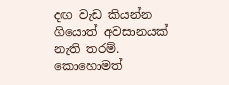දඟ වැඩ කියන්න ගියොත් අවසානයක් නැති තරම්. කොහොමත්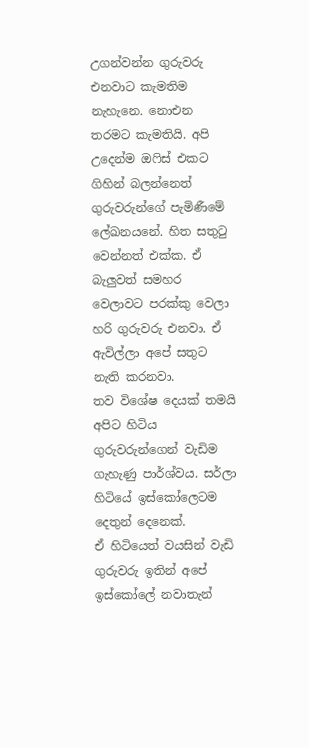උගන්වන්න ගුරුවරු එනවාට කැමතිම නැහැනෙ. නොඑන තරමට කැමතියි. අපි උදෙන්ම ඔෆිස් එකට ගිහින් බලන්නෙත් ගුරුවරුන්ගේ පැමිණීමේ ලේඛනයනේ. හිත සතුටු වෙන්නත් එක්ක. ඒ බැලුවත් සමහර වෙලාවට පරක්කු වෙලා හරි ගුරුවරු එනවා. ඒ ඇවිල්ලා අපේ සතුට නැති කරනවා.
තව විශේෂ දෙයක් තමයි අපිට හිටිය ගුරුවරුන්ගෙන් වැඩිම ගැහැණු පාර්ශ්වය. සර්ලා හිටියේ ඉස්කෝලෙටම දෙතුන් දෙනෙක්.
ඒ හිටියෙත් වයසින් වැඩි ගුරුවරු ඉතින් අපේ ඉස්කෝලේ නවාතැන්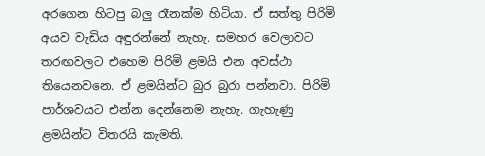අරගෙන හිටපු බලු රෑනක්ම හිටියා. ඒ සත්තු පිරිමි අයව වැඩිය අඳුරන්නේ නැහැ. සමහර වෙලාවට තරඟවලට එහෙම පිරිමි ළමයි එන අවස්ථා තියෙනවනෙ. ඒ ළමයින්ට බුර බුරා පන්නවා. පිරිමි පාර්ශවයට එන්න දෙන්නෙම නැහැ. ගැහැණු ළමයින්ට විතරයි කැමති.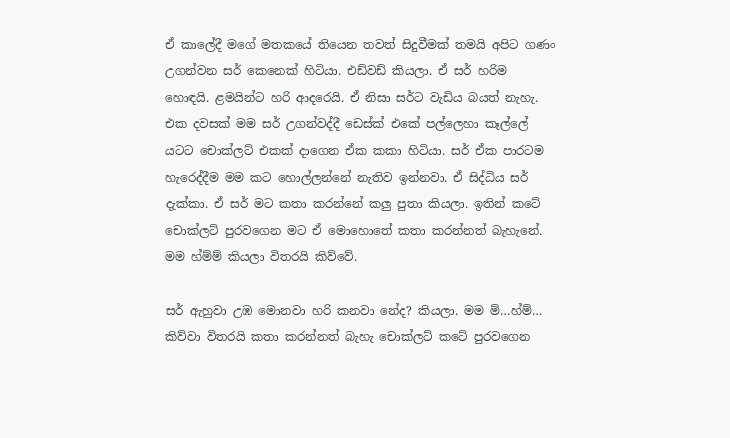ඒ කාලේදී මගේ මතකයේ තියෙන තවත් සිදුවීමක් තමයි අපිට ගණං උගන්වන සර් කෙනෙක් හිටියා. එඩ්වඩ් කියලා. ඒ සර් හරිම හොඳයි. ළමයින්ට හරි ආදරෙයි. ඒ නිසා සර්ට වැඩිය බයත් නැහැ. එක දවසක් මම සර් උගන්වද්දී ඩෙස්ක් එකේ පල්ලෙහා කෑල්ලේ යටට චොක්ලට් එකක් දාගෙන ඒක කකා හිටියා. සර් ඒක පාරටම හැරෙද්දීම මම කට හොල්ලන්නේ නැතිව ඉන්නවා. ඒ සිද්ධිය සර් දැක්කා. ඒ සර් මට කතා කරන්නේ කලු පුතා කියලා. ඉතින් කටේ චොක්ලට් පුරවගෙන මට ඒ මොහොතේ කතා කරන්නත් බැහැනේ. මම හ්ම්ම් කියලා විතරයි කිව්වේ.

සර් ඇහුවා උඹ මොනවා හරි කනවා නේද? කියලා. මම ම්…හ්ම්… කිව්වා විතරයි කතා කරන්නත් බැහැ චොක්ලට් කටේ පුරවගෙන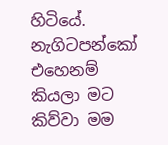හිටියේ. නැගිටපන්කෝ එහෙනම් කියලා මට කිව්වා මම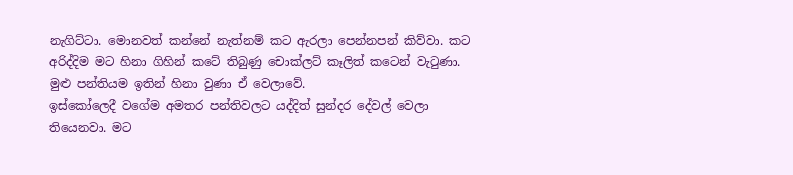නැගිට්ටා. මොනවත් කන්නේ නැත්නම් කට ඇරලා පෙන්නපන් කිව්වා. කට අරිද්දිම මට හිනා ගිහින් කටේ තිබුණු චොක්ලට් කෑලිත් කටෙන් වැටුණා. මුළු පන්තියම ඉතින් හිනා වුණා ඒ වෙලාවේ.
ඉස්කෝලෙදී වගේම අමතර පන්තිවලට යද්දිත් සුන්දර දේවල් වෙලා තියෙනවා. මට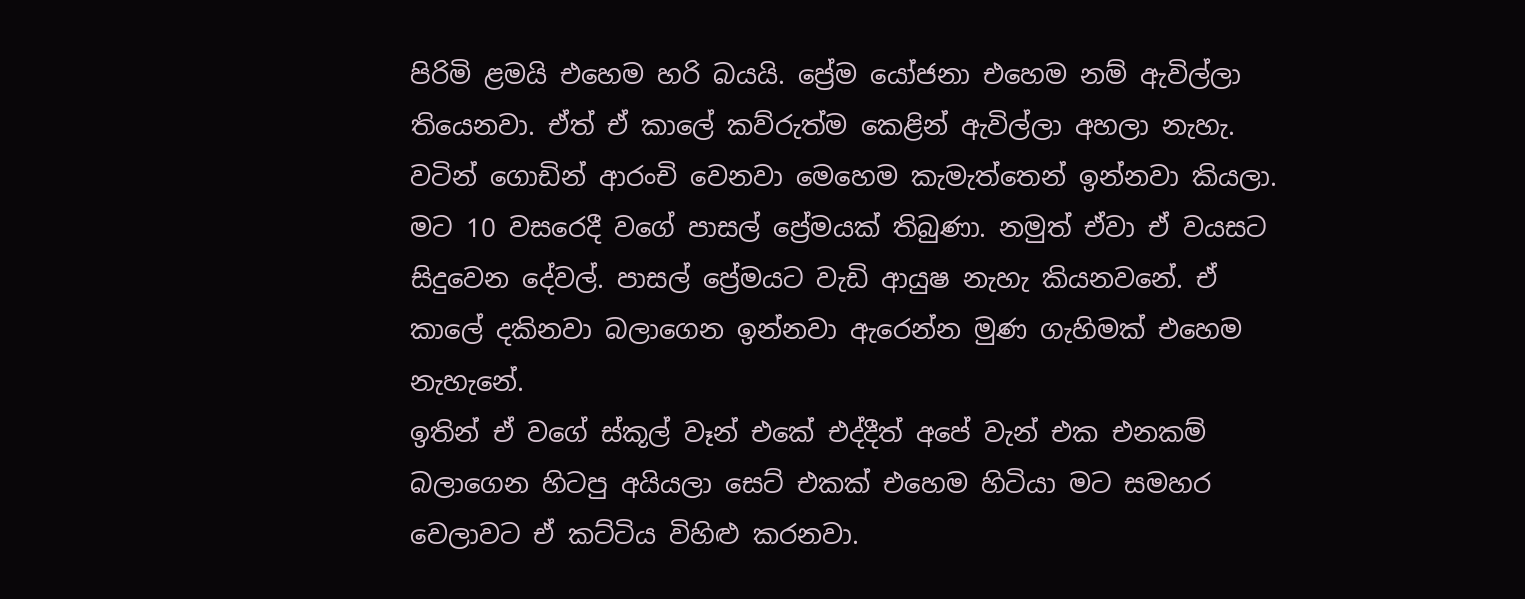පිරිමි ළමයි එහෙම හරි බයයි. ප්‍රේම යෝජනා එහෙම නම් ඇවිල්ලා තියෙනවා. ඒත් ඒ කාලේ කව්රුත්ම කෙළින් ඇවිල්ලා අහලා නැහැ. වටින් ගොඩින් ආරංචි වෙනවා මෙහෙම කැමැත්තෙන් ඉන්නවා කියලා. මට 10 වසරෙදී වගේ පාසල් ප්‍රේමයක් තිබුණා. නමුත් ඒවා ඒ වයසට සිදුවෙන දේවල්. පාසල් ප්‍රේමයට වැඩි ආයුෂ නැහැ කියනවනේ. ඒ කාලේ දකිනවා බලාගෙන ඉන්නවා ඇරෙන්න මුණ ගැහිමක් එහෙම නැහැනේ.
ඉතින් ඒ වගේ ස්කූල් වෑන් එකේ එද්දීත් අපේ වැන් එක එනකම් බලාගෙන හිටපු අයියලා සෙට් එකක් එහෙම හිටියා මට සමහර වෙලාවට ඒ කට්ටිය විහිළු කරනවා.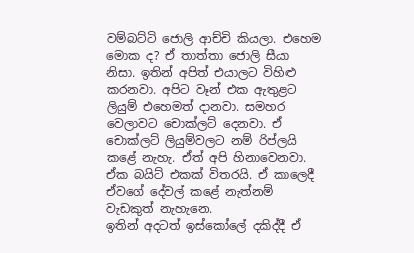වම්බට්ටි ජොලි ආච්චි කියලා. එහෙම මොක ද? ඒ තාත්තා ජොලි සීයා නිසා. ඉතින් අපිත් එයාලට විහිළු කරනවා. අපිට වෑන් එක ඇතුළට ලියුම් එහෙමත් දානවා. සමහර වෙලාවට චොක්ලට් දෙනවා. ඒ චොක්ලට් ලියුම්වලට නම් රිප්ලයි කළේ නැහැ. ඒත් අපි හිනාවෙනවා. ඒක බයිට් එකක් විතරයි. ඒ කාලෙදී ඒවගේ දේවල් කළේ නැත්නම් වැඩකුත් නැහැනෙ.
ඉතින් අදටත් ඉස්කෝලේ දකිද්දී ඒ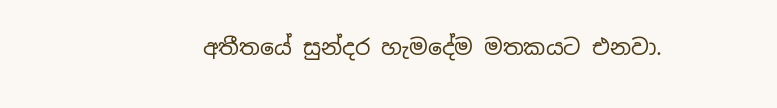අතීතයේ සුන්දර හැමදේම මතකයට එනවා.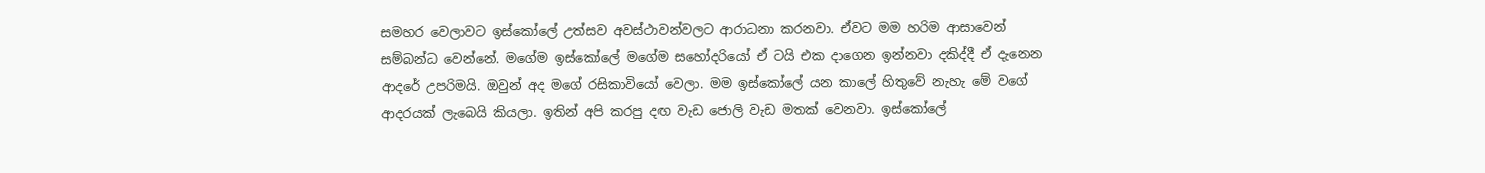සමහර වෙලාවට ඉස්කෝලේ උත්සව අවස්ථාවන්වලට ආරාධනා කරනවා. ඒවට මම හරිම ආසාවෙන් සම්බන්ධ වෙන්නේ. මගේම ඉස්කෝලේ මගේම සහෝදරියෝ ඒ ටයි එක දාගෙන ඉන්නවා දකිද්දී ඒ දැනෙන ආදරේ උපරිමයි. ඔවුන් අද මගේ රසිකාවියෝ වෙලා. මම ඉස්කෝලේ යන කාලේ හිතුවේ නැහැ මේ වගේ ආදරයක් ලැබෙයි කියලා. ඉතින් අපි කරපු දඟ වැඩ ජොලි වැඩ මතක් වෙනවා. ඉස්කෝලේ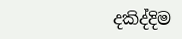දකිද්දිම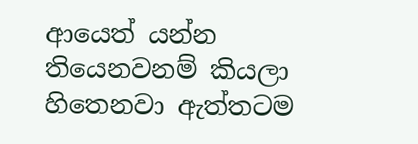ආයෙත් යන්න තියෙනවනම් කියලා හිතෙනවා ඇත්තටම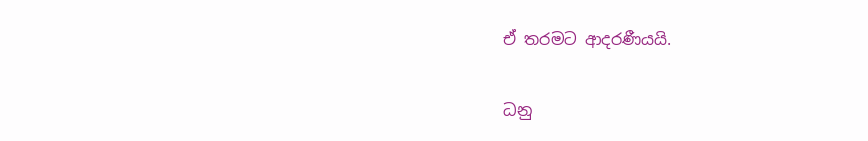ඒ තරමට ආදරණීයයි.

ධනු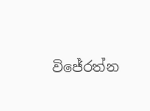විජේරත්න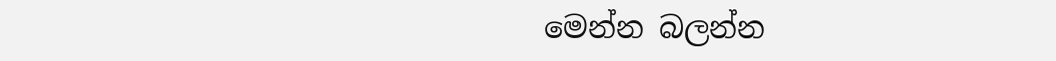මෙන්න බලන්න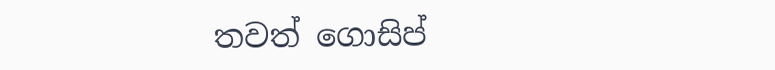තවත් ගොසිප්